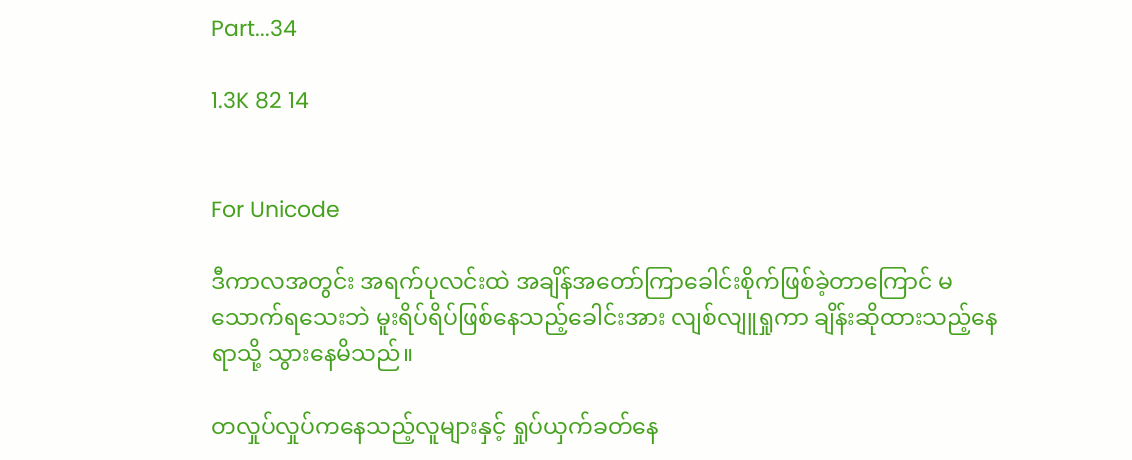Part...34

1.3K 82 14


For Unicode

ဒီကာလအတွင်း အရက်ပုလင်းထဲ အချိန်အတော်ကြာခေါင်းစိုက်ဖြစ်ခဲ့တာကြောင် မသောက်ရသေးဘဲ မူးရိပ်ရိပ်ဖြစ်နေသည့်ခေါင်းအား လျစ်လျူရှုကာ ချိန်းဆိုထားသည့်နေရာသို့ သွားနေမိသည်။

တလှုပ်လှုပ်ကနေသည့်လူများနှင့် ရှုပ်ယှက်ခတ်နေ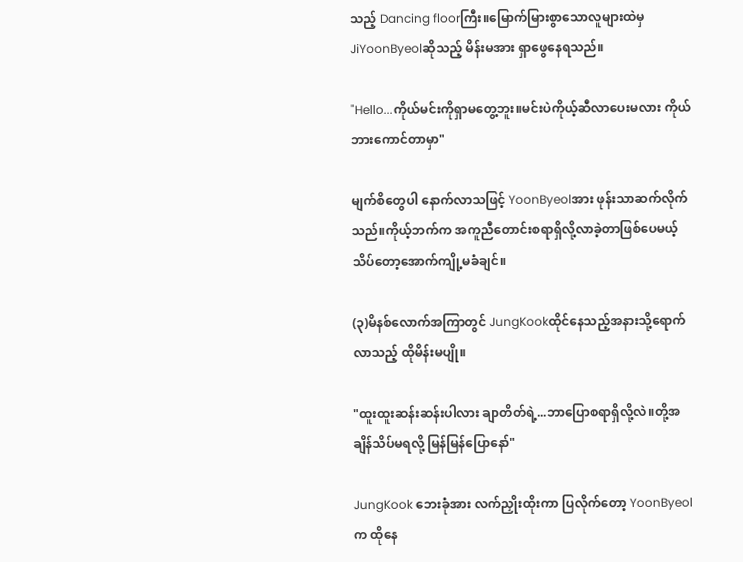သည့် Dancing floorကြီး။မြောက်မြားစွာသောလူများထဲမှ JiYoonByeolဆိုသည့် မိန်းမအား ရှာဖွေနေရသည်။

"Hello...ကိုယ်မင်းကိုရှာမတွေ့ဘူး။မင်းပဲကိုယ့်ဆီလာပေးမလား ကိုယ်ဘားကောင်တာမှာ"

မျက်စိတွေပါ နောက်လာသဖြင့် YoonByeolအား ဖုန်းသာဆက်လိုက်သည်။ကိုယ့်ဘက်က အကူညီတောင်းစရာရှိလို့လာခဲ့တာဖြစ်ပေမယ့် သိပ်တော့အောက်ကျို့မခံချင်။

(၃)မိနစ်လောက်အကြာတွင် JungKookထိုင်နေသည့်အနားသို့ရောက်လာသည့် ထိုမိန်းမပျို။

"ထူးထူးဆန်းဆန်းပါလား ချာတိတ်ရဲ့...ဘာပြောစရာရှိလို့လဲ။တို့အချိန်သိပ်မရလို့ မြန်မြန်ပြောနော်"

JungKook ဘေးခုံအား လက်ညှိုးထိုးကာ ပြလိုက်တော့ YoonByeolက ထိုနေ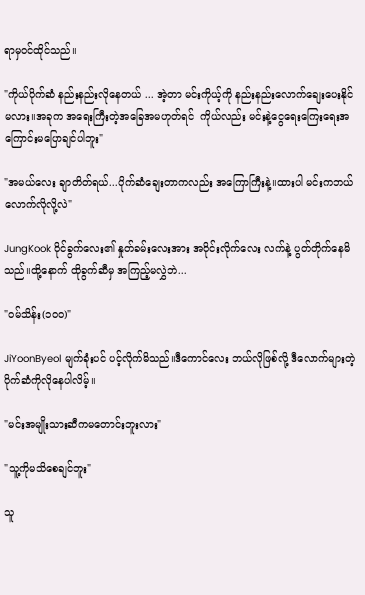ရာမှဝင်ထိုင်သည်။

"ကိုယ်ပိုက်ဆံ နည်းနည်းလိုနေတယ် ... အဲ့တာ မင်းကိုယ့်ကို နည်းနည်းလောက်ချေးပေးနိုင်မလား။အခုက အရေးကြီးတဲ့အခြေအမဟုတ်ရင်  ကိုယ်လည်း မင်းနဲ့ငွေရေးကြေးရေးအကြောင်းမပြောချင်ပါဘူး"

"အမယ်လေး ချာတိတ်ရယ်...ပိုက်ဆံချေးတာကလည်း အကြောကြီးနဲ့။ထားပါ မင်းကဘယ်လောက်လိုလို့လဲ"

JungKook ဝိုင်ခွက်လေး၏ နှုတ်ခမ်းလေးအား အဝိုင်းလိုက်လေး လက်နဲ့ ပွတ်တိုက်နေမိသည်။ထို့နောက် ထိုခွက်ဆီမှ အကြည့်မလွှဲဘဲ...

"ဝမ်သိန်း(၁၀၀)"

JiYoonByeol မျက်ခုံးပင် ပင့်လိုက်မိသည်။ဒီကောင်လေး ဘယ်လိုဖြစ်လို့ ဒီလောက်များတဲ့ ပိုက်ဆံကိုလိုနေပါလိမ့်။

"မင်းအမျိုးသားဆီကမတောင်းဘူးလား"

"သူ့ကိုမသိစေချင်ဘူး"

သူ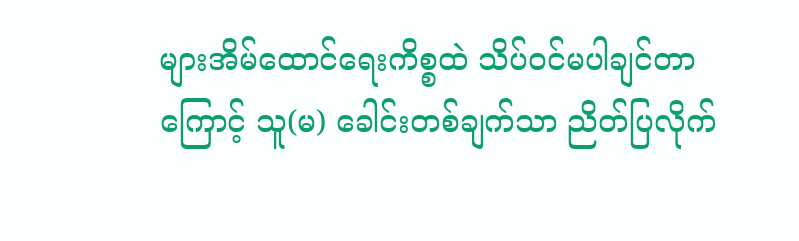များအိမ်ထောင်ရေးကိစ္စထဲ သိပ်ဝင်မပါချင်တာကြောင့် သူ(မ) ခေါင်းတစ်ချက်သာ ညိတ်ပြလိုက်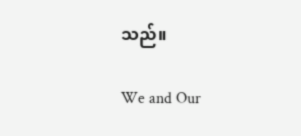သည်။

We and Our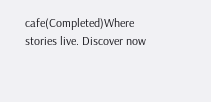cafe(Completed)Where stories live. Discover now